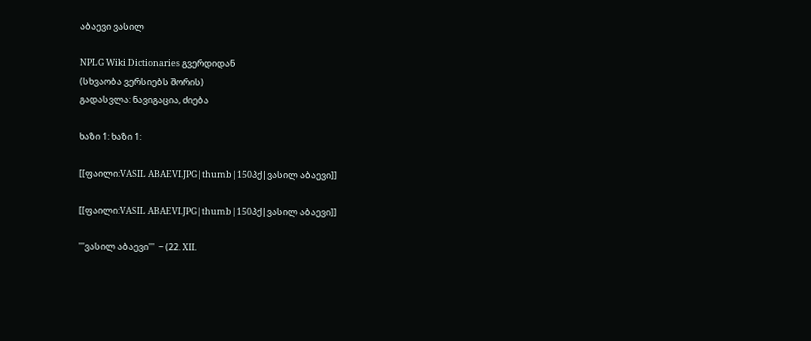აბაევი ვასილ

NPLG Wiki Dictionaries გვერდიდან
(სხვაობა ვერსიებს შორის)
გადასვლა: ნავიგაცია, ძიება

ხაზი 1: ხაზი 1:

[[ფაილი:VASIL ABAEVI.JPG|thumb|150პქ|ვასილ აბაევი]]

[[ფაილი:VASIL ABAEVI.JPG|thumb|150პქ|ვასილ აბაევი]]

'''ვასილ აბაევი'''  − (22. XII.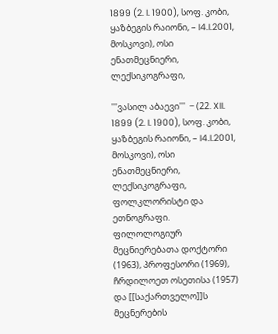1899 (2. I. 1900), სოფ. კობი, ყაზბეგის რაიონი, – I4.I.2001, მოსკოვი), ოსი ენათმეცნიერი, ლექსიკოგრაფი,

'''ვასილ აბაევი'''  − (22. XII. 1899 (2. I. 1900), სოფ. კობი, ყაზბეგის რაიონი, – I4.I.2001, მოსკოვი), ოსი ენათმეცნიერი, ლექსიკოგრაფი,
ფოლკლორისტი და ეთნოგრაფი. ფილოლოგიურ მეცნიერებათა დოქტორი (1963), პროფესორი (1969), ჩრდილოეთ ოსეთისა (1957) და [[საქართველო]]ს მეცნერების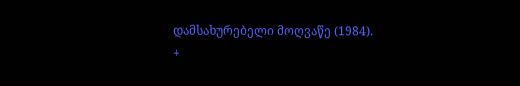დამსახურებელი მოღვაწე (1984).
+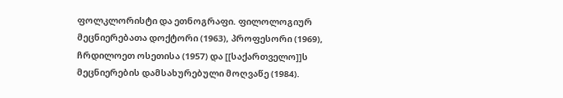ფოლკლორისტი და ეთნოგრაფი. ფილოლოგიურ მეცნიერებათა დოქტორი (1963), პროფესორი (1969), ჩრდილოეთ ოსეთისა (1957) და [[საქართველო]]ს მეცნიერების დამსახურებული მოღვაწე (1984).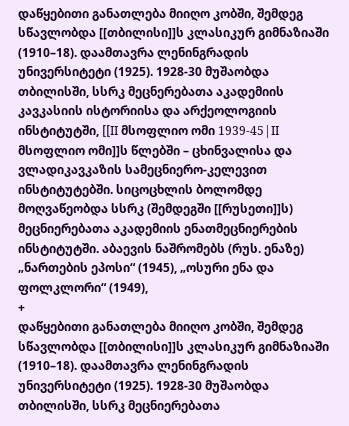დაწყებითი განათლება მიიღო კობში, შემდეგ სწავლობდა [[თბილისი]]ს კლასიკურ გიმნაზიაში (1910–18). დაამთავრა ლენინგრადის უნივერსიტეტი (1925). 1928-30 მუშაობდა თბილისში, სსრკ მეცნერებათა აკადემიის კავკასიის ისტორიისა და არქეოლოგიის ინსტიტუტში, [[II მსოფლიო ომი 1939-45|II მსოფლიო ომი]]ს წლებში – ცხინვალისა და ვლადიკავკაზის სამეცნიერო-კელევით ინსტიტუტებში. სიცოცხლის ბოლომდე მოღვაწეობდა სსრკ (შემდეგში [[რუსეთი]]ს) მეცნიერებათა აკადემიის ენათმეცნიერების ინსტიტუტში. აბაევის ნაშრომებს (რუს. ენაზე) „ნართების ეპოსი“ (1945), „ოსური ენა და ფოლკლორი“ (1949),
+
დაწყებითი განათლება მიიღო კობში, შემდეგ სწავლობდა [[თბილისი]]ს კლასიკურ გიმნაზიაში (1910–18). დაამთავრა ლენინგრადის უნივერსიტეტი (1925). 1928-30 მუშაობდა თბილისში, სსრკ მეცნიერებათა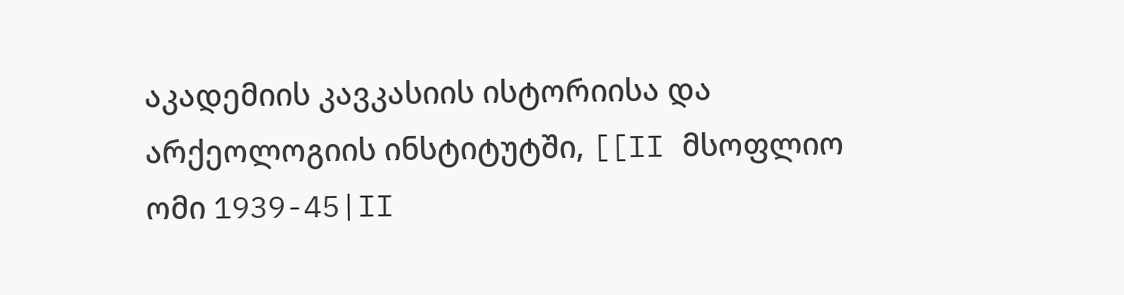აკადემიის კავკასიის ისტორიისა და არქეოლოგიის ინსტიტუტში, [[II მსოფლიო ომი 1939-45|II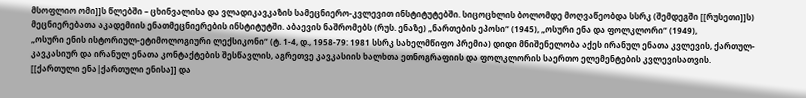მსოფლიო ომი]]ს წლებში – ცხინვალისა და ვლადიკავკაზის სამეცნიერო-კვლევით ინსტიტუტებში. სიცოცხლის ბოლომდე მოღვაწეობდა სსრკ (შემდეგში [[რუსეთი]]ს) მეცნიერებათა აკადემიის ენათმეცნიერების ინსტიტუტში. აბაევის ნაშრომებს (რუს. ენაზე) „ნართების ეპოსი“ (1945), „ოსური ენა და ფოლკლორი“ (1949),
„ოსური ენის ისტორიულ-ეტიმოლოგიური ლექსიკონი“ (ტ. 1-4, დ., 1958-79: 1981 სსრკ სახელმწიფო პრემია) დიდი მნიშენელობა აქეს ირანულ ენათა კვლევის, ქართულ-კავკასიურ და ირანულ ენათა კონტაქტების შესწავლის, აგრეთვე კავკასიის ხალხთა ეთნოგრაფიის და ფოლკლორის საერთო ელემენტების კვლევისათვის. [[ქართული ენა|ქართული ენისა]] და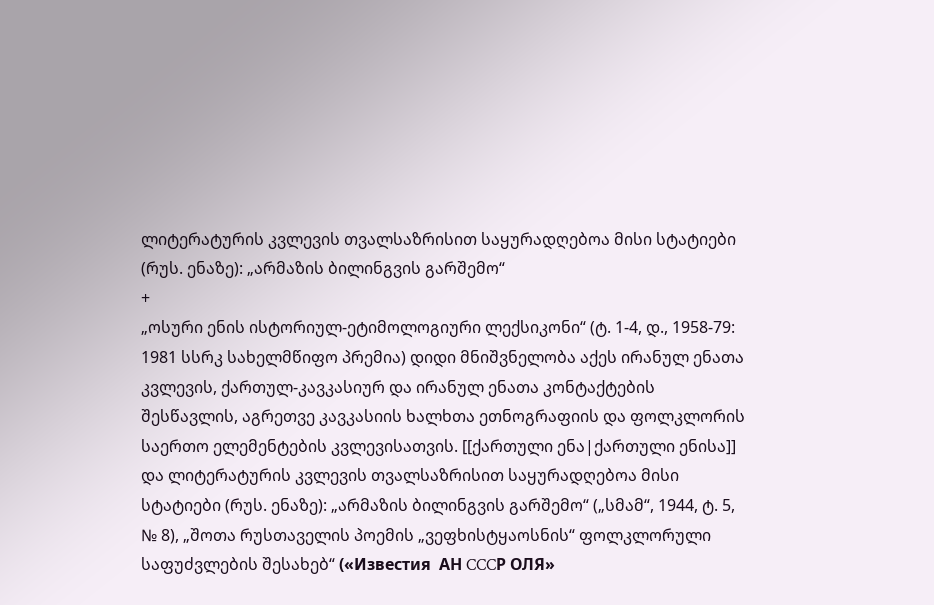ლიტერატურის კვლევის თვალსაზრისით საყურადღებოა მისი სტატიები (რუს. ენაზე): „არმაზის ბილინგვის გარშემო“
+
„ოსური ენის ისტორიულ-ეტიმოლოგიური ლექსიკონი“ (ტ. 1-4, დ., 1958-79: 1981 სსრკ სახელმწიფო პრემია) დიდი მნიშვნელობა აქეს ირანულ ენათა კვლევის, ქართულ-კავკასიურ და ირანულ ენათა კონტაქტების შესწავლის, აგრეთვე კავკასიის ხალხთა ეთნოგრაფიის და ფოლკლორის საერთო ელემენტების კვლევისათვის. [[ქართული ენა|ქართული ენისა]] და ლიტერატურის კვლევის თვალსაზრისით საყურადღებოა მისი სტატიები (რუს. ენაზე): „არმაზის ბილინგვის გარშემო“ („სმამ“, 1944, ტ. 5, № 8), „შოთა რუსთაველის პოემის „ვეფხისტყაოსნის“ ფოლკლორული საფუძვლების შესახებ“ («Известия  АН CCCР ОЛЯ»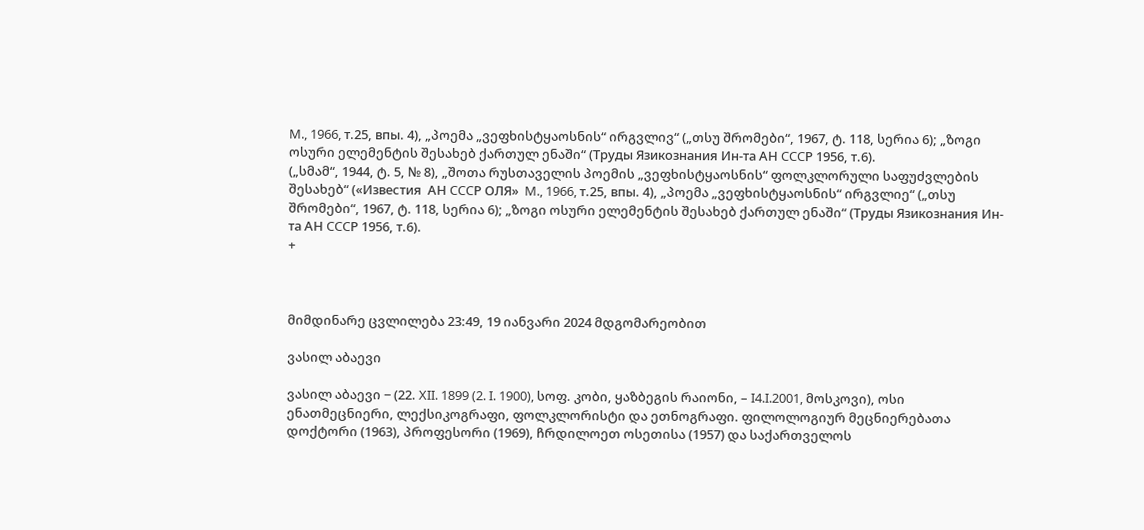M., 1966, т.25, впы. 4), „პოემა „ვეფხისტყაოსნის“ ირგვლივ“ („თსუ შრომები“, 1967, ტ. 118, სერია 6); „ზოგი ოსური ელემენტის შესახებ ქართულ ენაში“ (Труды Язикознания Ин-та АН CCCР 1956, т.6).
(„სმამ“, 1944, ტ. 5, № 8), „შოთა რუსთაველის პოემის „ვეფხისტყაოსნის“ ფოლკლორული საფუძვლების შესახებ“ («Известия  АН CCCР ОЛЯ»  M., 1966, т.25, впы. 4), „პოემა „ვეფხისტყაოსნის“ ირგვლიე“ („თსუ შრომები“, 1967, ტ. 118, სერია 6); „ზოგი ოსური ელემენტის შესახებ ქართულ ენაში“ (Труды Язикознания Ин-та АН CCCР 1956, т.6).
+



მიმდინარე ცვლილება 23:49, 19 იანვარი 2024 მდგომარეობით

ვასილ აბაევი

ვასილ აბაევი − (22. XII. 1899 (2. I. 1900), სოფ. კობი, ყაზბეგის რაიონი, – I4.I.2001, მოსკოვი), ოსი ენათმეცნიერი, ლექსიკოგრაფი, ფოლკლორისტი და ეთნოგრაფი. ფილოლოგიურ მეცნიერებათა დოქტორი (1963), პროფესორი (1969), ჩრდილოეთ ოსეთისა (1957) და საქართველოს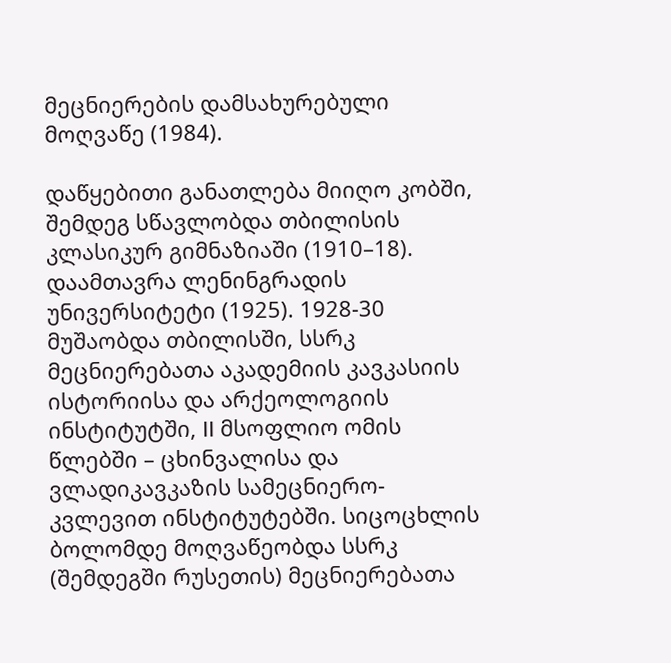მეცნიერების დამსახურებული მოღვაწე (1984).

დაწყებითი განათლება მიიღო კობში, შემდეგ სწავლობდა თბილისის კლასიკურ გიმნაზიაში (1910–18). დაამთავრა ლენინგრადის უნივერსიტეტი (1925). 1928-30 მუშაობდა თბილისში, სსრკ მეცნიერებათა აკადემიის კავკასიის ისტორიისა და არქეოლოგიის ინსტიტუტში, II მსოფლიო ომის წლებში – ცხინვალისა და ვლადიკავკაზის სამეცნიერო-კვლევით ინსტიტუტებში. სიცოცხლის ბოლომდე მოღვაწეობდა სსრკ (შემდეგში რუსეთის) მეცნიერებათა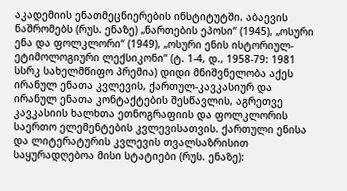აკადემიის ენათმეცნიერების ინსტიტუტში. აბაევის ნაშრომებს (რუს. ენაზე) „ნართების ეპოსი“ (1945), „ოსური ენა და ფოლკლორი“ (1949), „ოსური ენის ისტორიულ-ეტიმოლოგიური ლექსიკონი“ (ტ. 1-4, დ., 1958-79: 1981 სსრკ სახელმწიფო პრემია) დიდი მნიშვნელობა აქეს ირანულ ენათა კვლევის, ქართულ-კავკასიურ და ირანულ ენათა კონტაქტების შესწავლის, აგრეთვე კავკასიის ხალხთა ეთნოგრაფიის და ფოლკლორის საერთო ელემენტების კვლევისათვის. ქართული ენისა და ლიტერატურის კვლევის თვალსაზრისით საყურადღებოა მისი სტატიები (რუს. ენაზე):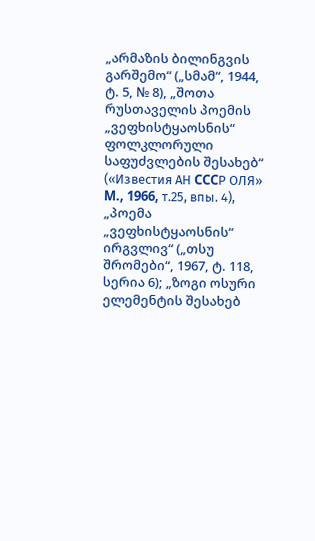„არმაზის ბილინგვის გარშემო“ („სმამ“, 1944, ტ. 5, № 8), „შოთა რუსთაველის პოემის „ვეფხისტყაოსნის“ ფოლკლორული საფუძვლების შესახებ“ («Известия АН CCCР ОЛЯ» M., 1966, т.25, впы. 4), „პოემა „ვეფხისტყაოსნის“ ირგვლივ“ („თსუ შრომები“, 1967, ტ. 118, სერია 6); „ზოგი ოსური ელემენტის შესახებ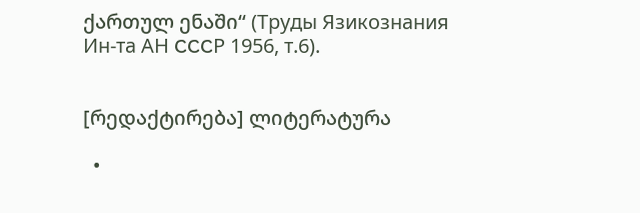ქართულ ენაში“ (Труды Язикознания Ин-та АН CCCР 1956, т.6).


[რედაქტირება] ლიტერატურა

  •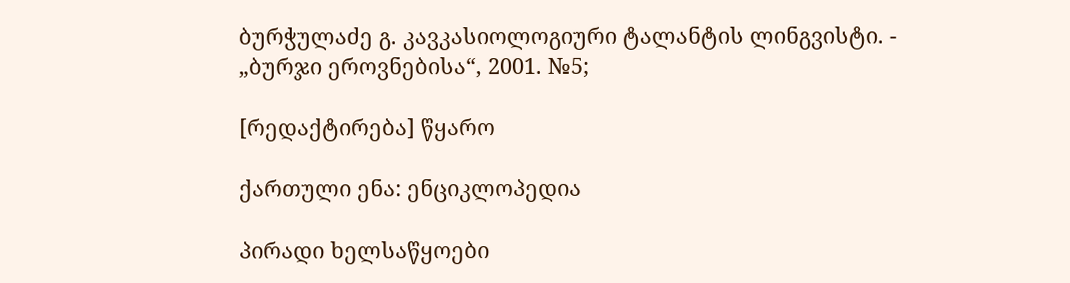ბურჭულაძე გ. კავკასიოლოგიური ტალანტის ლინგვისტი. - „ბურჯი ეროვნებისა“, 2001. №5;

[რედაქტირება] წყარო

ქართული ენა: ენციკლოპედია

პირადი ხელსაწყოები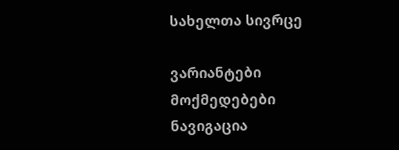სახელთა სივრცე

ვარიანტები
მოქმედებები
ნავიგაცია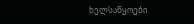ხელსაწყოები